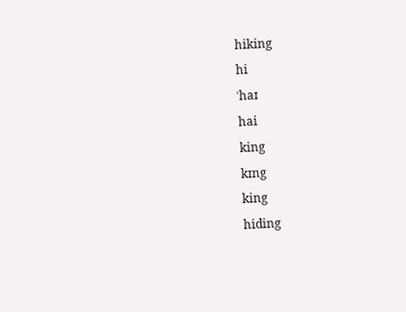hiking
hi
ˈhaɪ
hai
king
kɪng
king
hiding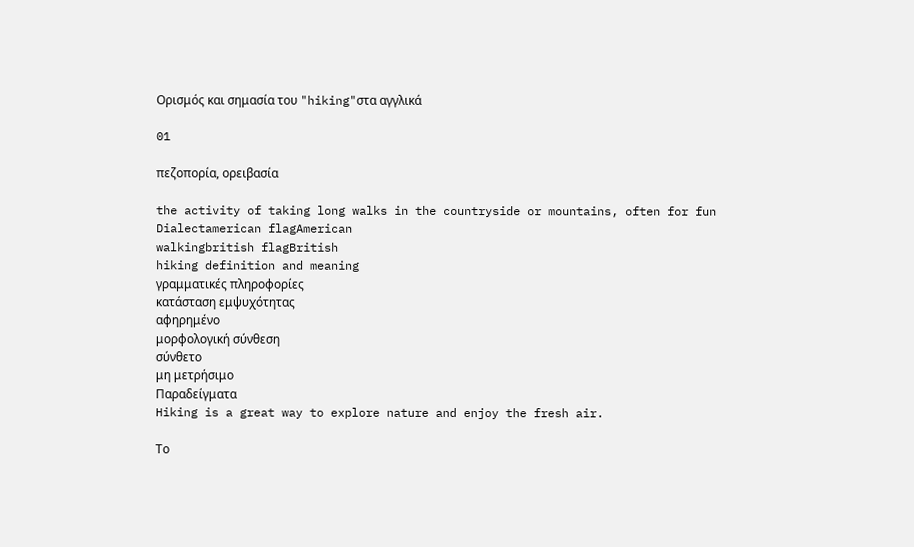Ορισμός και σημασία του "hiking"στα αγγλικά

01

πεζοπορία, ορειβασία

the activity of taking long walks in the countryside or mountains, often for fun
Dialectamerican flagAmerican
walkingbritish flagBritish
hiking definition and meaning
γραμματικές πληροφορίες
κατάσταση εμψυχότητας
αφηρημένο
μορφολογική σύνθεση
σύνθετο
μη μετρήσιμο
Παραδείγματα
Hiking is a great way to explore nature and enjoy the fresh air.

Το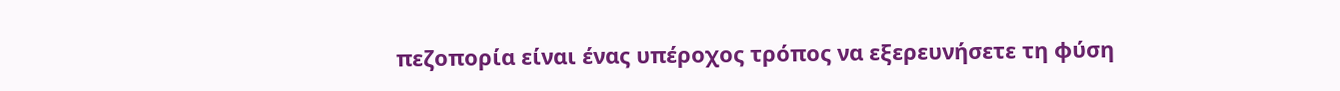πεζοπορία είναι ένας υπέροχος τρόπος να εξερευνήσετε τη φύση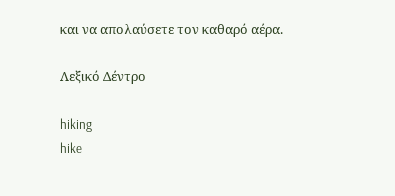και να απολαύσετε τον καθαρό αέρα.

Λεξικό Δέντρο

hiking
hike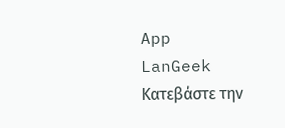App
LanGeek
Κατεβάστε την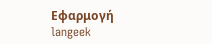Εφαρμογή
langeek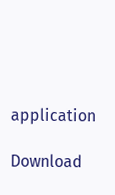application

Download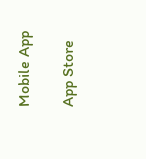Mobile App

App Store